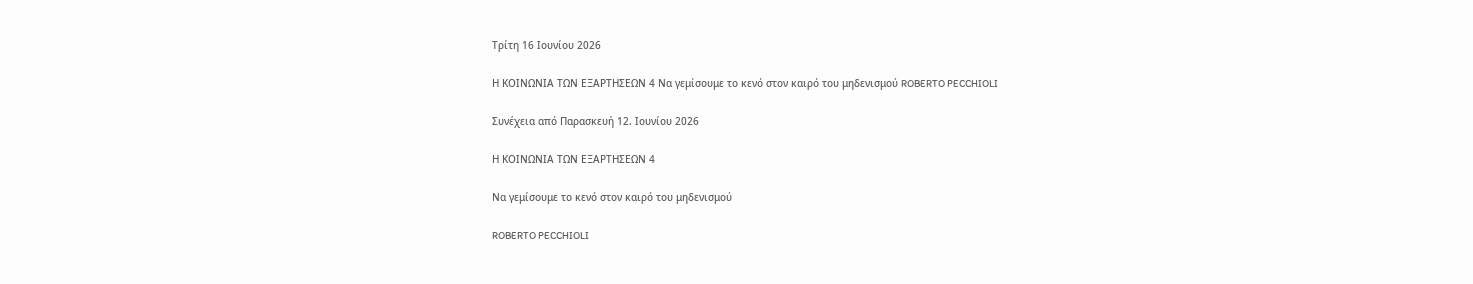Τρίτη 16 Ιουνίου 2026

Η ΚΟΙΝΩΝΙΑ ΤΩΝ ΕΞΑΡΤΗΣΕΩΝ 4 Να γεμίσουμε το κενό στον καιρό του μηδενισμού ROBERTO PECCHIOLI

Συνέχεια από Παρασκευή 12. Ιουνίου 2026

Η ΚΟΙΝΩΝΙΑ ΤΩΝ ΕΞΑΡΤΗΣΕΩΝ 4

Να γεμίσουμε το κενό στον καιρό του μηδενισμού

ROBERTO PECCHIOLI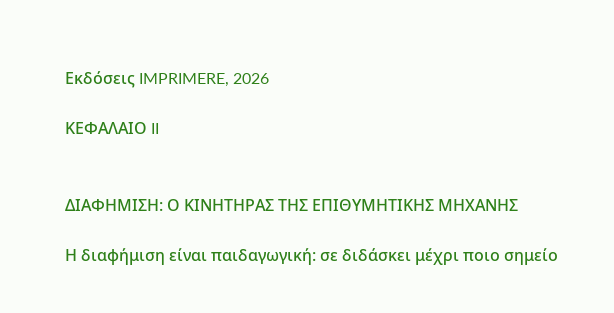Εκδόσεις IMPRIMERE, 2026

ΚΕΦΑΛΑΙΟ II


ΔΙΑΦΗΜΙΣΗ: Ο ΚΙΝΗΤΗΡΑΣ ΤΗΣ ΕΠΙΘΥΜΗΤΙΚΗΣ ΜΗΧΑΝΗΣ

Η διαφήμιση είναι παιδαγωγική: σε διδάσκει μέχρι ποιο σημείο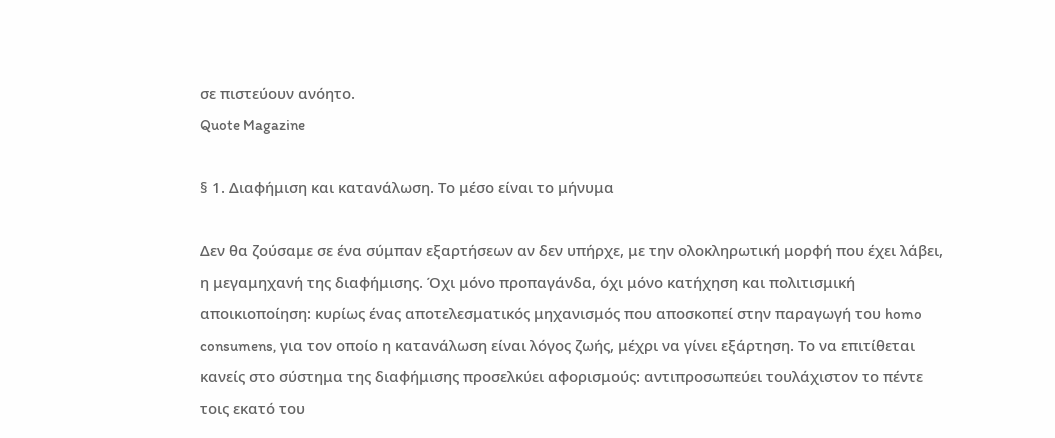σε πιστεύουν ανόητο.
Quote Magazine

§ 1. Διαφήμιση και κατανάλωση. Το μέσο είναι το μήνυμα

Δεν θα ζούσαμε σε ένα σύμπαν εξαρτήσεων αν δεν υπήρχε, με την ολοκληρωτική μορφή που έχει λάβει, η μεγαμηχανή της διαφήμισης. Όχι μόνο προπαγάνδα, όχι μόνο κατήχηση και πολιτισμική αποικιοποίηση: κυρίως ένας αποτελεσματικός μηχανισμός που αποσκοπεί στην παραγωγή του homo consumens, για τον οποίο η κατανάλωση είναι λόγος ζωής, μέχρι να γίνει εξάρτηση. Το να επιτίθεται κανείς στο σύστημα της διαφήμισης προσελκύει αφορισμούς: αντιπροσωπεύει τουλάχιστον το πέντε τοις εκατό του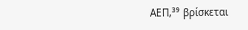ΑΕΠ,³⁹ βρίσκεται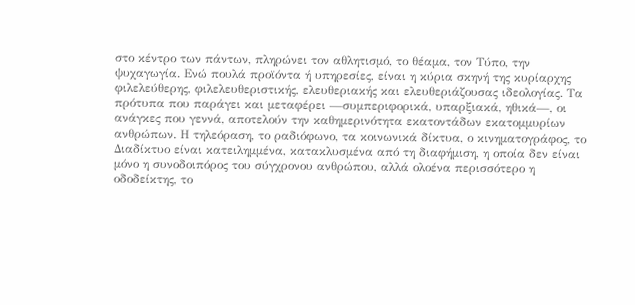στο κέντρο των πάντων, πληρώνει τον αθλητισμό, το θέαμα, τον Τύπο, την ψυχαγωγία. Ενώ πουλά προϊόντα ή υπηρεσίες, είναι η κύρια σκηνή της κυρίαρχης φιλελεύθερης, φιλελευθεριστικής, ελευθεριακής και ελευθεριάζουσας ιδεολογίας. Τα πρότυπα που παράγει και μεταφέρει —συμπεριφορικά, υπαρξιακά, ηθικά—, οι ανάγκες που γεννά, αποτελούν την καθημερινότητα εκατοντάδων εκατομμυρίων ανθρώπων. Η τηλεόραση, το ραδιόφωνο, τα κοινωνικά δίκτυα, ο κινηματογράφος, το Διαδίκτυο είναι κατειλημμένα, κατακλυσμένα από τη διαφήμιση, η οποία δεν είναι μόνο η συνοδοιπόρος του σύγχρονου ανθρώπου, αλλά ολοένα περισσότερο η οδοδείκτης, το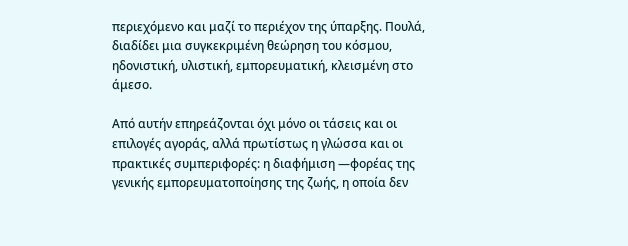περιεχόμενο και μαζί το περιέχον της ύπαρξης. Πουλά, διαδίδει μια συγκεκριμένη θεώρηση του κόσμου, ηδονιστική, υλιστική, εμπορευματική, κλεισμένη στο άμεσο.

Από αυτήν επηρεάζονται όχι μόνο οι τάσεις και οι επιλογές αγοράς, αλλά πρωτίστως η γλώσσα και οι πρακτικές συμπεριφορές: η διαφήμιση —φορέας της γενικής εμπορευματοποίησης της ζωής, η οποία δεν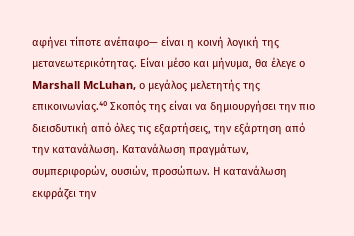αφήνει τίποτε ανέπαφο— είναι η κοινή λογική της μετανεωτερικότητας. Είναι μέσο και μήνυμα, θα έλεγε ο Marshall McLuhan, ο μεγάλος μελετητής της επικοινωνίας.⁴⁰ Σκοπός της είναι να δημιουργήσει την πιο διεισδυτική από όλες τις εξαρτήσεις, την εξάρτηση από την κατανάλωση. Κατανάλωση πραγμάτων, συμπεριφορών, ουσιών, προσώπων. Η κατανάλωση εκφράζει την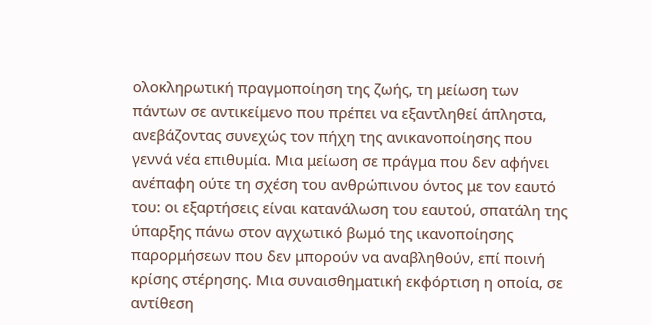ολοκληρωτική πραγμοποίηση της ζωής, τη μείωση των πάντων σε αντικείμενο που πρέπει να εξαντληθεί άπληστα, ανεβάζοντας συνεχώς τον πήχη της ανικανοποίησης που γεννά νέα επιθυμία. Μια μείωση σε πράγμα που δεν αφήνει ανέπαφη ούτε τη σχέση του ανθρώπινου όντος με τον εαυτό του: οι εξαρτήσεις είναι κατανάλωση του εαυτού, σπατάλη της ύπαρξης πάνω στον αγχωτικό βωμό της ικανοποίησης παρορμήσεων που δεν μπορούν να αναβληθούν, επί ποινή κρίσης στέρησης. Μια συναισθηματική εκφόρτιση η οποία, σε αντίθεση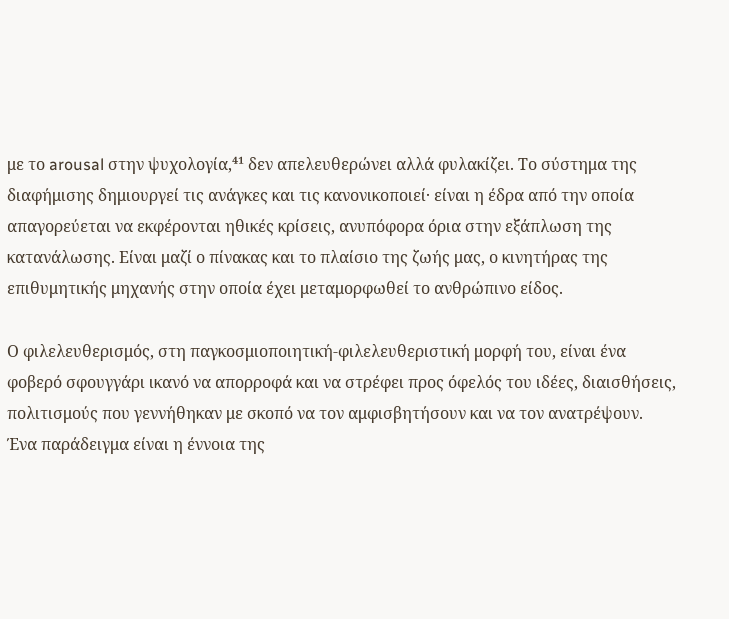με το arousal στην ψυχολογία,⁴¹ δεν απελευθερώνει αλλά φυλακίζει. Το σύστημα της διαφήμισης δημιουργεί τις ανάγκες και τις κανονικοποιεί· είναι η έδρα από την οποία απαγορεύεται να εκφέρονται ηθικές κρίσεις, ανυπόφορα όρια στην εξάπλωση της κατανάλωσης. Είναι μαζί ο πίνακας και το πλαίσιο της ζωής μας, ο κινητήρας της επιθυμητικής μηχανής στην οποία έχει μεταμορφωθεί το ανθρώπινο είδος.

Ο φιλελευθερισμός, στη παγκοσμιοποιητική-φιλελευθεριστική μορφή του, είναι ένα φοβερό σφουγγάρι ικανό να απορροφά και να στρέφει προς όφελός του ιδέες, διαισθήσεις, πολιτισμούς που γεννήθηκαν με σκοπό να τον αμφισβητήσουν και να τον ανατρέψουν. Ένα παράδειγμα είναι η έννοια της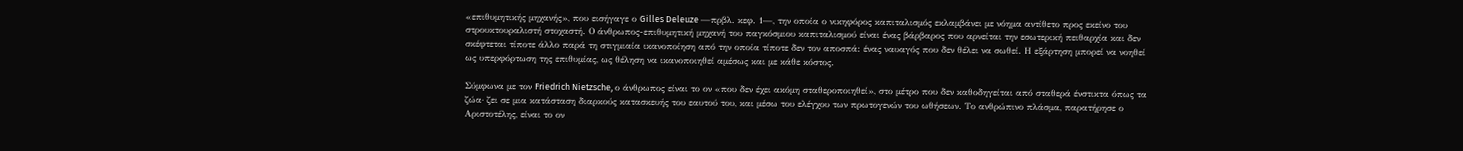«επιθυμητικής μηχανής», που εισήγαγε ο Gilles Deleuze —πρβλ. κεφ. 1—, την οποία ο νικηφόρος καπιταλισμός εκλαμβάνει με νόημα αντίθετο προς εκείνο του στρουκτουραλιστή στοχαστή. Ο άνθρωπος-επιθυμητική μηχανή του παγκόσμιου καπιταλισμού είναι ένας βάρβαρος που αρνείται την εσωτερική πειθαρχία και δεν σκέφτεται τίποτε άλλο παρά τη στιγμιαία ικανοποίηση από την οποία τίποτε δεν τον αποσπά: ένας ναυαγός που δεν θέλει να σωθεί. Η εξάρτηση μπορεί να νοηθεί ως υπερφόρτωση της επιθυμίας, ως θέληση να ικανοποιηθεί αμέσως και με κάθε κόστος.

Σύμφωνα με τον Friedrich Nietzsche, ο άνθρωπος είναι το ον «που δεν έχει ακόμη σταθεροποιηθεί», στο μέτρο που δεν καθοδηγείται από σταθερά ένστικτα όπως τα ζώα· ζει σε μια κατάσταση διαρκούς κατασκευής του εαυτού του, και μέσω του ελέγχου των πρωτογενών του ωθήσεων. Το ανθρώπινο πλάσμα, παρατήρησε ο Αριστοτέλης, είναι το ον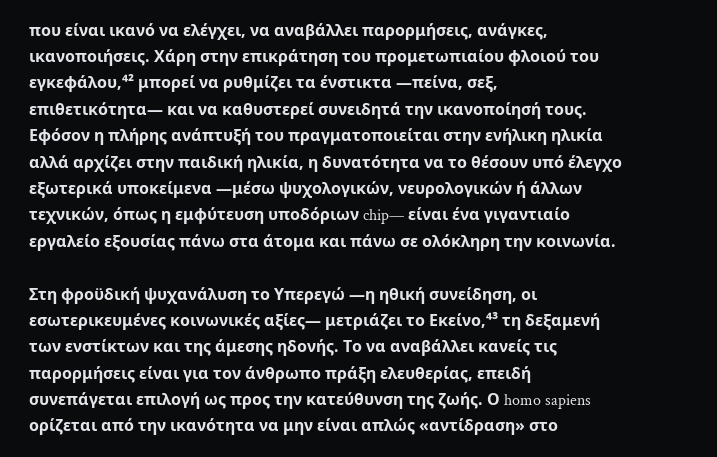που είναι ικανό να ελέγχει, να αναβάλλει παρορμήσεις, ανάγκες, ικανοποιήσεις. Χάρη στην επικράτηση του προμετωπιαίου φλοιού του εγκεφάλου,⁴² μπορεί να ρυθμίζει τα ένστικτα —πείνα, σεξ, επιθετικότητα— και να καθυστερεί συνειδητά την ικανοποίησή τους. Εφόσον η πλήρης ανάπτυξή του πραγματοποιείται στην ενήλικη ηλικία αλλά αρχίζει στην παιδική ηλικία, η δυνατότητα να το θέσουν υπό έλεγχο εξωτερικά υποκείμενα —μέσω ψυχολογικών, νευρολογικών ή άλλων τεχνικών, όπως η εμφύτευση υποδόριων chip— είναι ένα γιγαντιαίο εργαλείο εξουσίας πάνω στα άτομα και πάνω σε ολόκληρη την κοινωνία.

Στη φροϋδική ψυχανάλυση το Υπερεγώ —η ηθική συνείδηση, οι εσωτερικευμένες κοινωνικές αξίες— μετριάζει το Εκείνο,⁴³ τη δεξαμενή των ενστίκτων και της άμεσης ηδονής. Το να αναβάλλει κανείς τις παρορμήσεις είναι για τον άνθρωπο πράξη ελευθερίας, επειδή συνεπάγεται επιλογή ως προς την κατεύθυνση της ζωής. Ο homo sapiens ορίζεται από την ικανότητα να μην είναι απλώς «αντίδραση» στο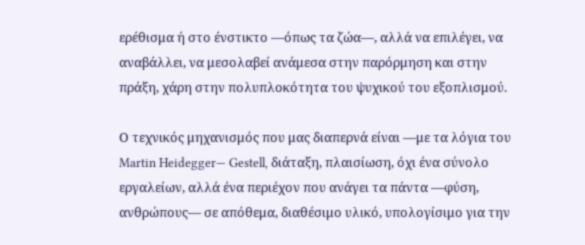ερέθισμα ή στο ένστικτο —όπως τα ζώα—, αλλά να επιλέγει, να αναβάλλει, να μεσολαβεί ανάμεσα στην παρόρμηση και στην πράξη, χάρη στην πολυπλοκότητα του ψυχικού του εξοπλισμού.

Ο τεχνικός μηχανισμός που μας διαπερνά είναι —με τα λόγια του Martin Heidegger— Gestell, διάταξη, πλαισίωση, όχι ένα σύνολο εργαλείων, αλλά ένα περιέχον που ανάγει τα πάντα —φύση, ανθρώπους— σε απόθεμα, διαθέσιμο υλικό, υπολογίσιμο για την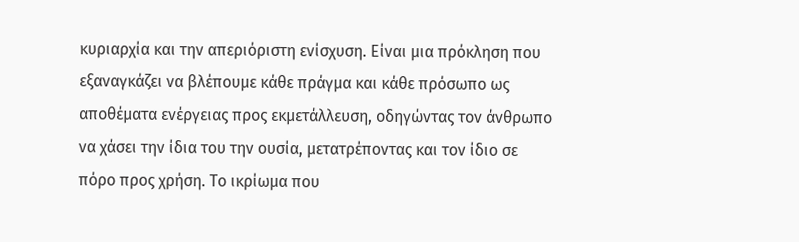κυριαρχία και την απεριόριστη ενίσχυση. Είναι μια πρόκληση που εξαναγκάζει να βλέπουμε κάθε πράγμα και κάθε πρόσωπο ως αποθέματα ενέργειας προς εκμετάλλευση, οδηγώντας τον άνθρωπο να χάσει την ίδια του την ουσία, μετατρέποντας και τον ίδιο σε πόρο προς χρήση. Το ικρίωμα που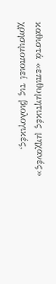καθιστά «επιθυμητικές μηχανές» χρησιμοποιεί τις βιολογικές,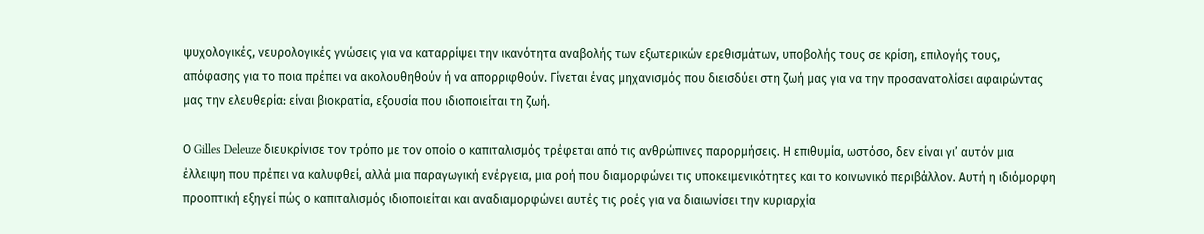ψυχολογικές, νευρολογικές γνώσεις για να καταρρίψει την ικανότητα αναβολής των εξωτερικών ερεθισμάτων, υποβολής τους σε κρίση, επιλογής τους, απόφασης για το ποια πρέπει να ακολουθηθούν ή να απορριφθούν. Γίνεται ένας μηχανισμός που διεισδύει στη ζωή μας για να την προσανατολίσει αφαιρώντας μας την ελευθερία: είναι βιοκρατία, εξουσία που ιδιοποιείται τη ζωή.

Ο Gilles Deleuze διευκρίνισε τον τρόπο με τον οποίο ο καπιταλισμός τρέφεται από τις ανθρώπινες παρορμήσεις. Η επιθυμία, ωστόσο, δεν είναι γι’ αυτόν μια έλλειψη που πρέπει να καλυφθεί, αλλά μια παραγωγική ενέργεια, μια ροή που διαμορφώνει τις υποκειμενικότητες και το κοινωνικό περιβάλλον. Αυτή η ιδιόμορφη προοπτική εξηγεί πώς ο καπιταλισμός ιδιοποιείται και αναδιαμορφώνει αυτές τις ροές για να διαιωνίσει την κυριαρχία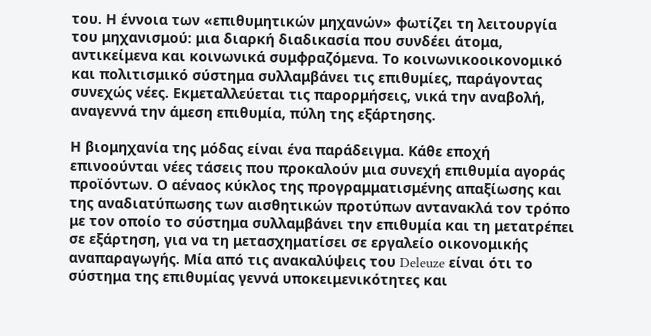του. Η έννοια των «επιθυμητικών μηχανών» φωτίζει τη λειτουργία του μηχανισμού: μια διαρκή διαδικασία που συνδέει άτομα, αντικείμενα και κοινωνικά συμφραζόμενα. Το κοινωνικοοικονομικό και πολιτισμικό σύστημα συλλαμβάνει τις επιθυμίες, παράγοντας συνεχώς νέες. Εκμεταλλεύεται τις παρορμήσεις, νικά την αναβολή, αναγεννά την άμεση επιθυμία, πύλη της εξάρτησης.

Η βιομηχανία της μόδας είναι ένα παράδειγμα. Κάθε εποχή επινοούνται νέες τάσεις που προκαλούν μια συνεχή επιθυμία αγοράς προϊόντων. Ο αέναος κύκλος της προγραμματισμένης απαξίωσης και της αναδιατύπωσης των αισθητικών προτύπων αντανακλά τον τρόπο με τον οποίο το σύστημα συλλαμβάνει την επιθυμία και τη μετατρέπει σε εξάρτηση, για να τη μετασχηματίσει σε εργαλείο οικονομικής αναπαραγωγής. Μία από τις ανακαλύψεις του Deleuze είναι ότι το σύστημα της επιθυμίας γεννά υποκειμενικότητες και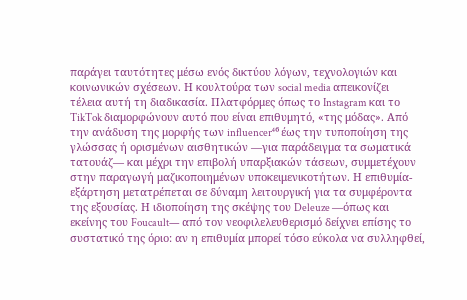παράγει ταυτότητες μέσω ενός δικτύου λόγων, τεχνολογιών και κοινωνικών σχέσεων. Η κουλτούρα των social media απεικονίζει τέλεια αυτή τη διαδικασία. Πλατφόρμες όπως το Instagram και το TikTok διαμορφώνουν αυτό που είναι επιθυμητό, «της μόδας». Από την ανάδυση της μορφής των influencer⁴⁶ έως την τυποποίηση της γλώσσας ή ορισμένων αισθητικών —για παράδειγμα τα σωματικά τατουάζ— και μέχρι την επιβολή υπαρξιακών τάσεων, συμμετέχουν στην παραγωγή μαζικοποιημένων υποκειμενικοτήτων. Η επιθυμία-εξάρτηση μετατρέπεται σε δύναμη λειτουργική για τα συμφέροντα της εξουσίας. Η ιδιοποίηση της σκέψης του Deleuze —όπως και εκείνης του Foucault— από τον νεοφιλελευθερισμό δείχνει επίσης το συστατικό της όριο: αν η επιθυμία μπορεί τόσο εύκολα να συλληφθεί,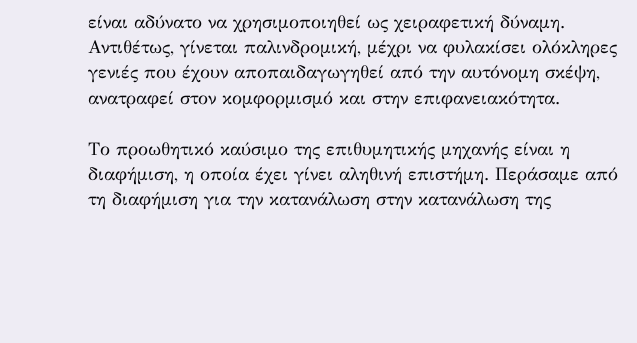είναι αδύνατο να χρησιμοποιηθεί ως χειραφετική δύναμη. Αντιθέτως, γίνεται παλινδρομική, μέχρι να φυλακίσει ολόκληρες γενιές που έχουν αποπαιδαγωγηθεί από την αυτόνομη σκέψη, ανατραφεί στον κομφορμισμό και στην επιφανειακότητα.

Το προωθητικό καύσιμο της επιθυμητικής μηχανής είναι η διαφήμιση, η οποία έχει γίνει αληθινή επιστήμη. Περάσαμε από τη διαφήμιση για την κατανάλωση στην κατανάλωση της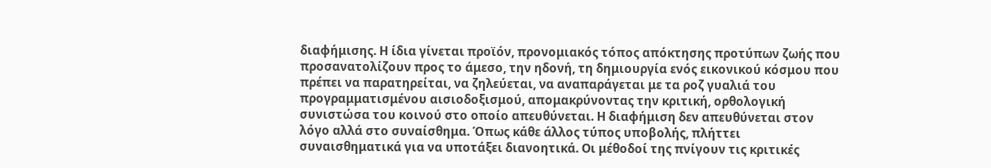διαφήμισης. Η ίδια γίνεται προϊόν, προνομιακός τόπος απόκτησης προτύπων ζωής που προσανατολίζουν προς το άμεσο, την ηδονή, τη δημιουργία ενός εικονικού κόσμου που πρέπει να παρατηρείται, να ζηλεύεται, να αναπαράγεται με τα ροζ γυαλιά του προγραμματισμένου αισιοδοξισμού, απομακρύνοντας την κριτική, ορθολογική συνιστώσα του κοινού στο οποίο απευθύνεται. Η διαφήμιση δεν απευθύνεται στον λόγο αλλά στο συναίσθημα. Όπως κάθε άλλος τύπος υποβολής, πλήττει συναισθηματικά για να υποτάξει διανοητικά. Οι μέθοδοί της πνίγουν τις κριτικές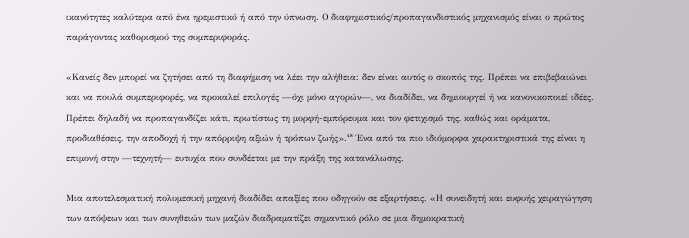ικανότητες καλύτερα από ένα ηρεμιστικό ή από την ύπνωση. Ο διαφημιστικός/προπαγανδιστικός μηχανισμός είναι ο πρώτος παράγοντας καθορισμού της συμπεριφοράς.

«Κανείς δεν μπορεί να ζητήσει από τη διαφήμιση να λέει την αλήθεια: δεν είναι αυτός ο σκοπός της. Πρέπει να επιβεβαιώνει και να πουλά συμπεριφορές, να προκαλεί επιλογές —όχι μόνο αγορών—, να διαδίδει, να δημιουργεί ή να κανονικοποιεί ιδέες. Πρέπει δηλαδή να προπαγανδίζει κάτι, πρωτίστως τη μορφή-εμπόρευμα και τον φετιχισμό της, καθώς και οράματα, προδιαθέσεις, την αποδοχή ή την απόρριψη αξιών ή τρόπων ζωής».⁴⁸ Ένα από τα πιο ιδιόμορφα χαρακτηριστικά της είναι η επιμονή στην —τεχνητή— ευτυχία που συνδέεται με την πράξη της κατανάλωσης.

Μια αποτελεσματική πολυμεσική μηχανή διαδίδει απαξίες που οδηγούν σε εξαρτήσεις. «Η συνειδητή και ευφυής χειραγώγηση των απόψεων και των συνηθειών των μαζών διαδραματίζει σημαντικό ρόλο σε μια δημοκρατική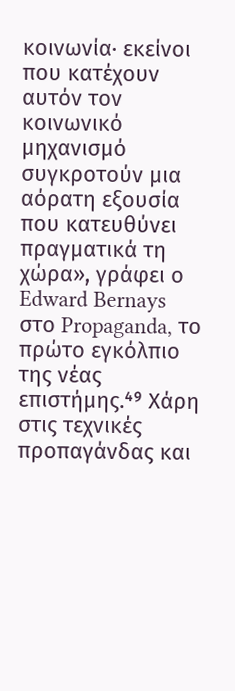κοινωνία· εκείνοι που κατέχουν αυτόν τον κοινωνικό μηχανισμό συγκροτούν μια αόρατη εξουσία που κατευθύνει πραγματικά τη χώρα», γράφει ο Edward Bernays στο Propaganda, το πρώτο εγκόλπιο της νέας επιστήμης.⁴⁹ Χάρη στις τεχνικές προπαγάνδας και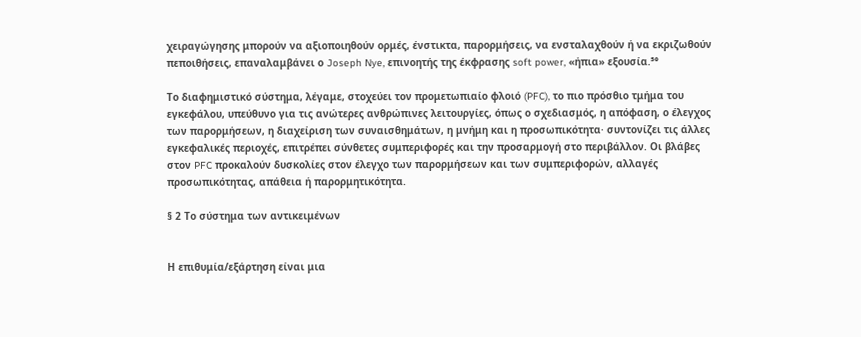χειραγώγησης μπορούν να αξιοποιηθούν ορμές, ένστικτα, παρορμήσεις, να ενσταλαχθούν ή να εκριζωθούν πεποιθήσεις, επαναλαμβάνει ο Joseph Nye, επινοητής της έκφρασης soft power, «ήπια» εξουσία.⁵⁰

Το διαφημιστικό σύστημα, λέγαμε, στοχεύει τον προμετωπιαίο φλοιό (PFC), το πιο πρόσθιο τμήμα του εγκεφάλου, υπεύθυνο για τις ανώτερες ανθρώπινες λειτουργίες, όπως ο σχεδιασμός, η απόφαση, ο έλεγχος των παρορμήσεων, η διαχείριση των συναισθημάτων, η μνήμη και η προσωπικότητα· συντονίζει τις άλλες εγκεφαλικές περιοχές, επιτρέπει σύνθετες συμπεριφορές και την προσαρμογή στο περιβάλλον. Οι βλάβες στον PFC προκαλούν δυσκολίες στον έλεγχο των παρορμήσεων και των συμπεριφορών, αλλαγές προσωπικότητας, απάθεια ή παρορμητικότητα.

§ 2 Το σύστημα των αντικειμένων


Η επιθυμία/εξάρτηση είναι μια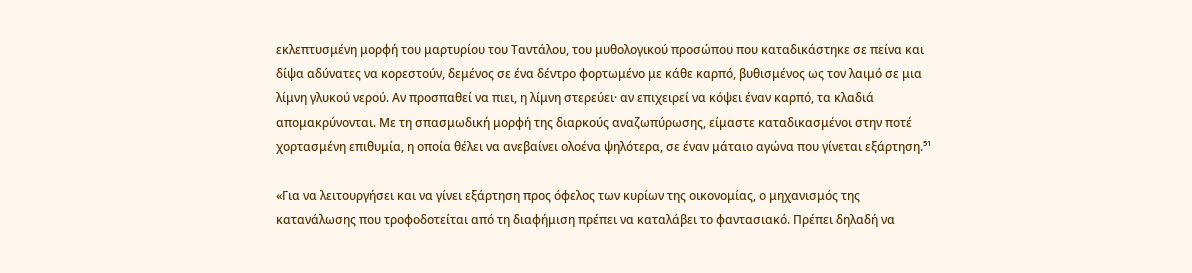εκλεπτυσμένη μορφή του μαρτυρίου του Ταντάλου, του μυθολογικού προσώπου που καταδικάστηκε σε πείνα και δίψα αδύνατες να κορεστούν, δεμένος σε ένα δέντρο φορτωμένο με κάθε καρπό, βυθισμένος ως τον λαιμό σε μια λίμνη γλυκού νερού. Αν προσπαθεί να πιει, η λίμνη στερεύει· αν επιχειρεί να κόψει έναν καρπό, τα κλαδιά απομακρύνονται. Με τη σπασμωδική μορφή της διαρκούς αναζωπύρωσης, είμαστε καταδικασμένοι στην ποτέ χορτασμένη επιθυμία, η οποία θέλει να ανεβαίνει ολοένα ψηλότερα, σε έναν μάταιο αγώνα που γίνεται εξάρτηση.⁵¹

«Για να λειτουργήσει και να γίνει εξάρτηση προς όφελος των κυρίων της οικονομίας, ο μηχανισμός της κατανάλωσης που τροφοδοτείται από τη διαφήμιση πρέπει να καταλάβει το φαντασιακό. Πρέπει δηλαδή να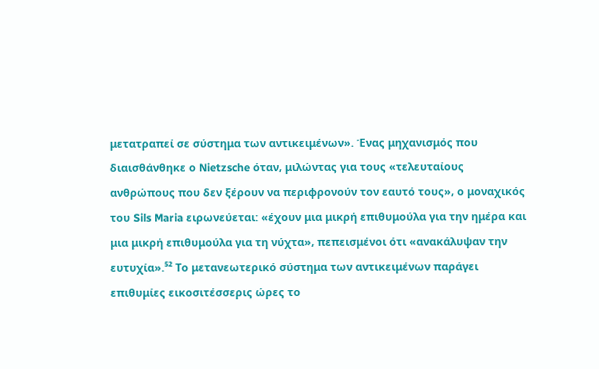μετατραπεί σε σύστημα των αντικειμένων». Ένας μηχανισμός που διαισθάνθηκε ο Nietzsche όταν, μιλώντας για τους «τελευταίους ανθρώπους που δεν ξέρουν να περιφρονούν τον εαυτό τους», ο μοναχικός του Sils Maria ειρωνεύεται: «έχουν μια μικρή επιθυμούλα για την ημέρα και μια μικρή επιθυμούλα για τη νύχτα», πεπεισμένοι ότι «ανακάλυψαν την ευτυχία».⁵² Το μετανεωτερικό σύστημα των αντικειμένων παράγει επιθυμίες εικοσιτέσσερις ώρες το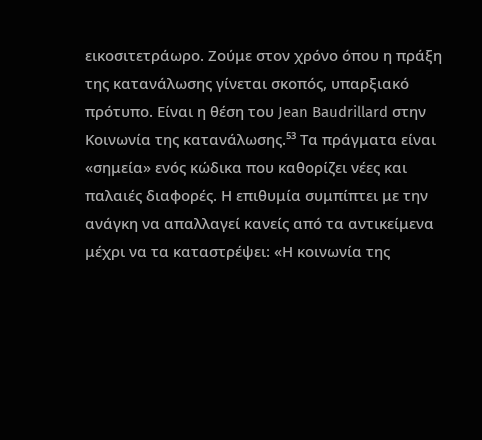εικοσιτετράωρο. Ζούμε στον χρόνο όπου η πράξη της κατανάλωσης γίνεται σκοπός, υπαρξιακό πρότυπο. Είναι η θέση του Jean Baudrillard στην Κοινωνία της κατανάλωσης.⁵³ Τα πράγματα είναι «σημεία» ενός κώδικα που καθορίζει νέες και παλαιές διαφορές. Η επιθυμία συμπίπτει με την ανάγκη να απαλλαγεί κανείς από τα αντικείμενα μέχρι να τα καταστρέψει: «Η κοινωνία της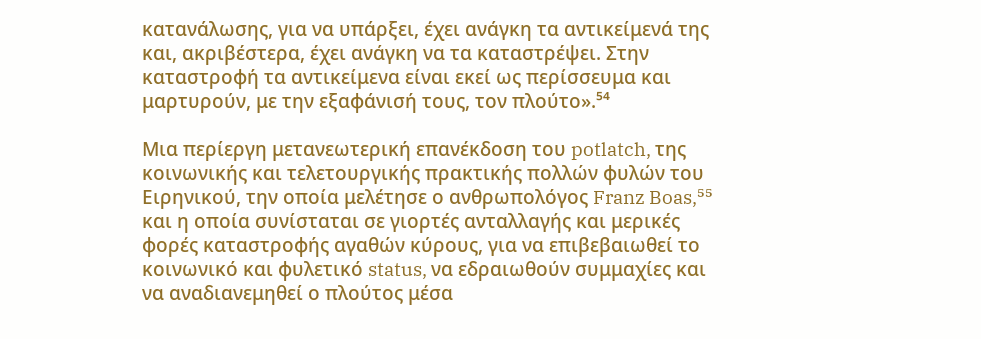κατανάλωσης, για να υπάρξει, έχει ανάγκη τα αντικείμενά της και, ακριβέστερα, έχει ανάγκη να τα καταστρέψει. Στην καταστροφή τα αντικείμενα είναι εκεί ως περίσσευμα και μαρτυρούν, με την εξαφάνισή τους, τον πλούτο».⁵⁴

Μια περίεργη μετανεωτερική επανέκδοση του potlatch, της κοινωνικής και τελετουργικής πρακτικής πολλών φυλών του Ειρηνικού, την οποία μελέτησε ο ανθρωπολόγος Franz Boas,⁵⁵ και η οποία συνίσταται σε γιορτές ανταλλαγής και μερικές φορές καταστροφής αγαθών κύρους, για να επιβεβαιωθεί το κοινωνικό και φυλετικό status, να εδραιωθούν συμμαχίες και να αναδιανεμηθεί ο πλούτος μέσα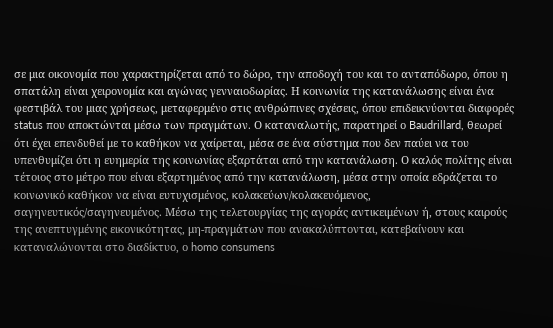σε μια οικονομία που χαρακτηρίζεται από το δώρο, την αποδοχή του και το ανταπόδωρο, όπου η σπατάλη είναι χειρονομία και αγώνας γενναιοδωρίας. Η κοινωνία της κατανάλωσης είναι ένα φεστιβάλ του μιας χρήσεως, μεταφερμένο στις ανθρώπινες σχέσεις, όπου επιδεικνύονται διαφορές status που αποκτώνται μέσω των πραγμάτων. Ο καταναλωτής, παρατηρεί ο Baudrillard, θεωρεί ότι έχει επενδυθεί με το καθήκον να χαίρεται, μέσα σε ένα σύστημα που δεν παύει να του υπενθυμίζει ότι η ευημερία της κοινωνίας εξαρτάται από την κατανάλωση. Ο καλός πολίτης είναι τέτοιος στο μέτρο που είναι εξαρτημένος από την κατανάλωση, μέσα στην οποία εδράζεται το κοινωνικό καθήκον να είναι ευτυχισμένος, κολακεύων/κολακευόμενος, σαγηνευτικός/σαγηνευμένος. Μέσω της τελετουργίας της αγοράς αντικειμένων ή, στους καιρούς της ανεπτυγμένης εικονικότητας, μη-πραγμάτων που ανακαλύπτονται, κατεβαίνουν και καταναλώνονται στο διαδίκτυο, ο homo consumens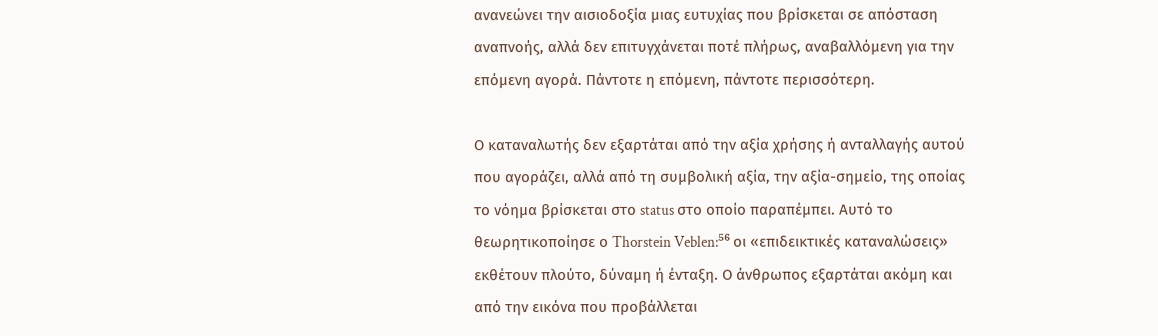ανανεώνει την αισιοδοξία μιας ευτυχίας που βρίσκεται σε απόσταση αναπνοής, αλλά δεν επιτυγχάνεται ποτέ πλήρως, αναβαλλόμενη για την επόμενη αγορά. Πάντοτε η επόμενη, πάντοτε περισσότερη.

Ο καταναλωτής δεν εξαρτάται από την αξία χρήσης ή ανταλλαγής αυτού που αγοράζει, αλλά από τη συμβολική αξία, την αξία-σημείο, της οποίας το νόημα βρίσκεται στο status στο οποίο παραπέμπει. Αυτό το θεωρητικοποίησε ο Thorstein Veblen:⁵⁶ οι «επιδεικτικές καταναλώσεις» εκθέτουν πλούτο, δύναμη ή ένταξη. Ο άνθρωπος εξαρτάται ακόμη και από την εικόνα που προβάλλεται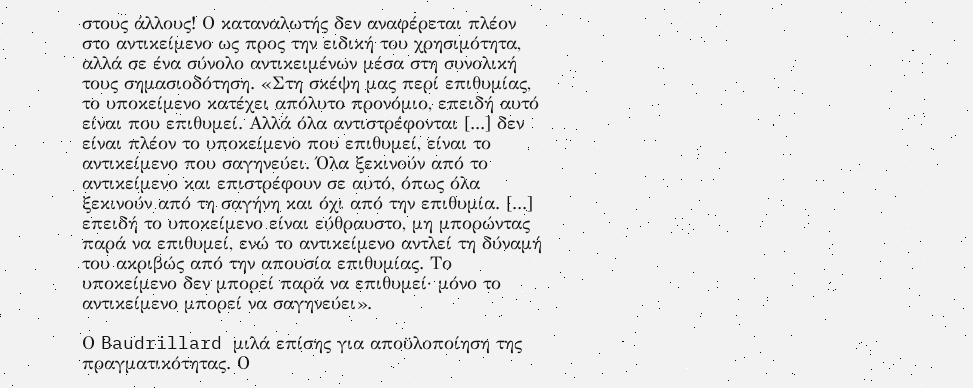στους άλλους! Ο καταναλωτής δεν αναφέρεται πλέον στο αντικείμενο ως προς την ειδική του χρησιμότητα, αλλά σε ένα σύνολο αντικειμένων μέσα στη συνολική τους σημασιοδότηση. «Στη σκέψη μας περί επιθυμίας, το υποκείμενο κατέχει απόλυτο προνόμιο, επειδή αυτό είναι που επιθυμεί. Αλλά όλα αντιστρέφονται [...] δεν είναι πλέον το υποκείμενο που επιθυμεί, είναι το αντικείμενο που σαγηνεύει. Όλα ξεκινούν από το αντικείμενο και επιστρέφουν σε αυτό, όπως όλα ξεκινούν από τη σαγήνη και όχι από την επιθυμία. [...] επειδή το υποκείμενο είναι εύθραυστο, μη μπορώντας παρά να επιθυμεί, ενώ το αντικείμενο αντλεί τη δύναμή του ακριβώς από την απουσία επιθυμίας. Το υποκείμενο δεν μπορεί παρά να επιθυμεί· μόνο το αντικείμενο μπορεί να σαγηνεύει».

Ο Baudrillard μιλά επίσης για αποϋλοποίηση της πραγματικότητας. Ο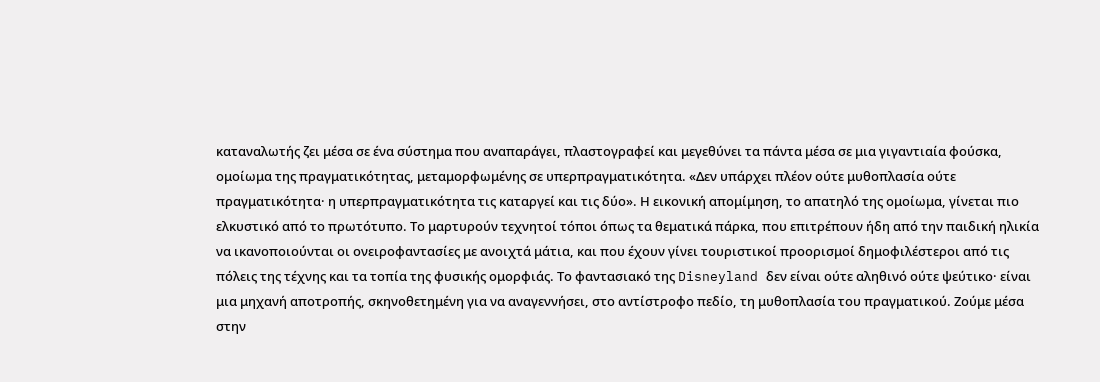καταναλωτής ζει μέσα σε ένα σύστημα που αναπαράγει, πλαστογραφεί και μεγεθύνει τα πάντα μέσα σε μια γιγαντιαία φούσκα, ομοίωμα της πραγματικότητας, μεταμορφωμένης σε υπερπραγματικότητα. «Δεν υπάρχει πλέον ούτε μυθοπλασία ούτε πραγματικότητα· η υπερπραγματικότητα τις καταργεί και τις δύο». Η εικονική απομίμηση, το απατηλό της ομοίωμα, γίνεται πιο ελκυστικό από το πρωτότυπο. Το μαρτυρούν τεχνητοί τόποι όπως τα θεματικά πάρκα, που επιτρέπουν ήδη από την παιδική ηλικία να ικανοποιούνται οι ονειροφαντασίες με ανοιχτά μάτια, και που έχουν γίνει τουριστικοί προορισμοί δημοφιλέστεροι από τις πόλεις της τέχνης και τα τοπία της φυσικής ομορφιάς. Το φαντασιακό της Disneyland δεν είναι ούτε αληθινό ούτε ψεύτικο· είναι μια μηχανή αποτροπής, σκηνοθετημένη για να αναγεννήσει, στο αντίστροφο πεδίο, τη μυθοπλασία του πραγματικού. Ζούμε μέσα στην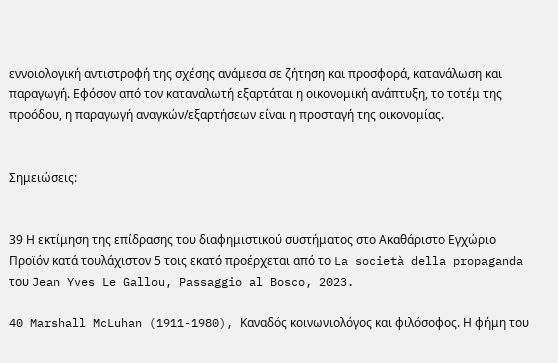εννοιολογική αντιστροφή της σχέσης ανάμεσα σε ζήτηση και προσφορά, κατανάλωση και παραγωγή. Εφόσον από τον καταναλωτή εξαρτάται η οικονομική ανάπτυξη, το τοτέμ της προόδου, η παραγωγή αναγκών/εξαρτήσεων είναι η προσταγή της οικονομίας.


Σημειώσεις:


39 Η εκτίμηση της επίδρασης του διαφημιστικού συστήματος στο Ακαθάριστο Εγχώριο Προϊόν κατά τουλάχιστον 5 τοις εκατό προέρχεται από το La società della propaganda του Jean Yves Le Gallou, Passaggio al Bosco, 2023.

40 Marshall McLuhan (1911-1980), Καναδός κοινωνιολόγος και φιλόσοφος. Η φήμη του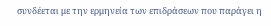συνδέεται με την ερμηνεία των επιδράσεων που παράγει η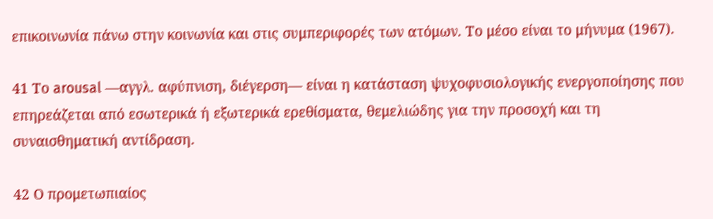επικοινωνία πάνω στην κοινωνία και στις συμπεριφορές των ατόμων. Το μέσο είναι το μήνυμα (1967).

41 Το arousal —αγγλ. αφύπνιση, διέγερση— είναι η κατάσταση ψυχοφυσιολογικής ενεργοποίησης που επηρεάζεται από εσωτερικά ή εξωτερικά ερεθίσματα, θεμελιώδης για την προσοχή και τη συναισθηματική αντίδραση.

42 Ο προμετωπιαίος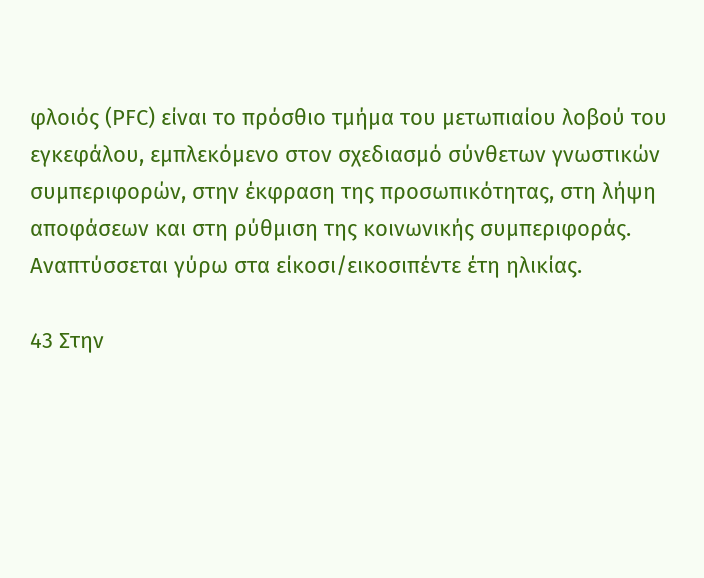φλοιός (PFC) είναι το πρόσθιο τμήμα του μετωπιαίου λοβού του εγκεφάλου, εμπλεκόμενο στον σχεδιασμό σύνθετων γνωστικών συμπεριφορών, στην έκφραση της προσωπικότητας, στη λήψη αποφάσεων και στη ρύθμιση της κοινωνικής συμπεριφοράς. Αναπτύσσεται γύρω στα είκοσι/εικοσιπέντε έτη ηλικίας.

43 Στην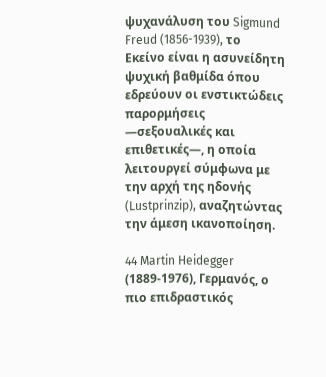ψυχανάλυση του Sigmund Freud (1856-1939), το Εκείνο είναι η ασυνείδητη ψυχική βαθμίδα όπου εδρεύουν οι ενστικτώδεις παρορμήσεις —σεξουαλικές και επιθετικές—, η οποία λειτουργεί σύμφωνα με την αρχή της ηδονής (Lustprinzip), αναζητώντας την άμεση ικανοποίηση.

44 Martin Heidegger (1889-1976), Γερμανός, ο πιο επιδραστικός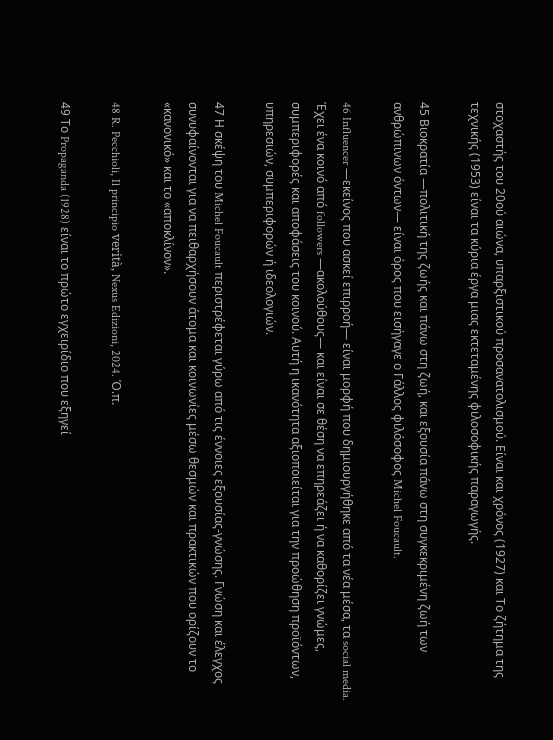στοχαστής του 20ού αιώνα, υπαρξιστικού προσανατολισμού. Είναι και χρόνος (1927) και Το ζήτημα της τεχνικής (1953) είναι τα κύρια έργα μιας εκτεταμένης φιλοσοφικής παραγωγής.

45 Βιοκρατία —πολιτική της ζωής και πάνω στη ζωή, και εξουσία πάνω στη συγκεκριμένη ζωή των ανθρώπινων όντων— είναι όρος που εισήγαγε ο Γάλλος φιλόσοφος Michel Foucault.

46 Influencer —εκείνος που ασκεί επιρροή— είναι μορφή που δημιουργήθηκε από τα νέα μέσα, τα social media. Έχει ένα κοινό από followers —ακολούθους— και είναι σε θέση να επηρεάζει ή να καθορίζει γνώμες, συμπεριφορές και αποφάσεις του κοινού. Αυτή η ικανότητα αξιοποιείται για την προώθηση προϊόντων, υπηρεσιών, συμπεριφορών ή ιδεολογιών.

47 Η σκέψη του Michel Foucault περιστρέφεται γύρω από τις έννοιες εξουσίας-γνώσης. Γνώση και έλεγχος συνυφαίνονται για να πειθαρχήσουν άτομα και κοινωνίες μέσω θεσμών και πρακτικών που ορίζουν το «κανονικό» και το «αποκλίνον».

48 R. Pecchioli, Il principio verità, Nexus Edizioni, 2024. Ό.π.

49 Το Propaganda (1928) είναι το πρώτο εγχειρίδιο που εξηγεί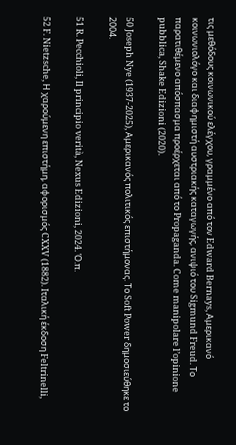τις μεθόδους κοινωνικού ελέγχου, γραμμένο από τον Edward Bernays, Αμερικανό κοινωνιολόγο και διαφημιστή αυστριακής καταγωγής, ανιψιό του Sigmund Freud. Το παρατιθέμενο απόσπασμα προέρχεται από το Propaganda. Come manipolare l’opinione pubblica, Shake Edizioni (2020).

50 Joseph Nye (1937-2025), Αμερικανός πολιτικός επιστήμονας. Το Soft Power δημοσιεύθηκε το 2004.

51 R. Pecchioli, Il principio verità, Nexus Edizioni, 2024. Ό.π.

52 F. Nietzsche, Η χαρούμενη επιστήμη, αφορισμός CXXV (1882). Ιταλική έκδοση Feltrinelli,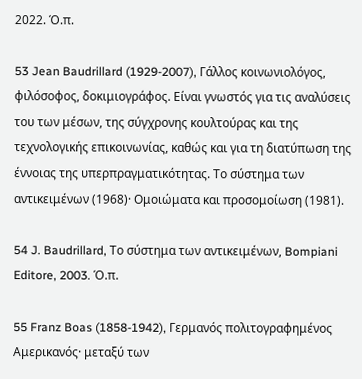2022. Ό.π.

53 Jean Baudrillard (1929-2007), Γάλλος κοινωνιολόγος, φιλόσοφος, δοκιμιογράφος. Είναι γνωστός για τις αναλύσεις του των μέσων, της σύγχρονης κουλτούρας και της τεχνολογικής επικοινωνίας, καθώς και για τη διατύπωση της έννοιας της υπερπραγματικότητας. Το σύστημα των αντικειμένων (1968)· Ομοιώματα και προσομοίωση (1981).

54 J. Baudrillard, Το σύστημα των αντικειμένων, Bompiani Editore, 2003. Ό.π.

55 Franz Boas (1858-1942), Γερμανός πολιτογραφημένος Αμερικανός· μεταξύ των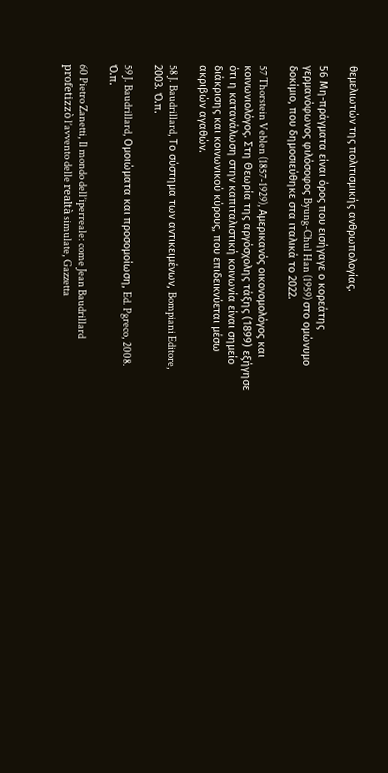θεμελιωτών της πολιτισμικής ανθρωπολογίας.

56 Μη-πράγματα είναι όρος που εισήγαγε ο κορεάτης γερμανόφωνος φιλόσοφος Byung-Chul Han (1959) στο ομώνυμο δοκίμιο, που δημοσιεύθηκε στα ιταλικά το 2022.

57 Thorstein Veblen (1857-1929), Αμερικανός οικονομολόγος και κοινωνιολόγος. Στη Θεωρία της αργόσχολης τάξης (1899) εξήγησε ότι η κατανάλωση στην καπιταλιστική κοινωνία είναι σημείο διάκρισης και κοινωνικού κύρους, που επιδεικνύεται μέσω ακριβών αγαθών.

58 J. Baudrillard, Το σύστημα των αντικειμένων, Bompiani Editore, 2003. Ό.π.

59 J. Baudrillard, Ομοιώματα και προσομοίωση, Ed. Pgreco, 2008. Ό.π.

60 Pietro Zanetti, Il mondo dell’iperreale: come Jean Baudrillard profetizzò l’avvento delle realtà simulate, Gazzetta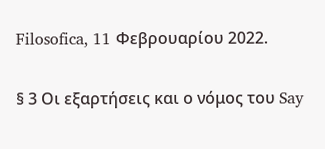Filosofica, 11 Φεβρουαρίου 2022.

§ 3 Οι εξαρτήσεις και ο νόμος του Say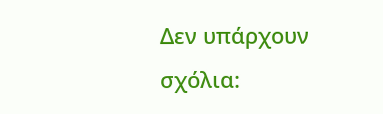Δεν υπάρχουν σχόλια: